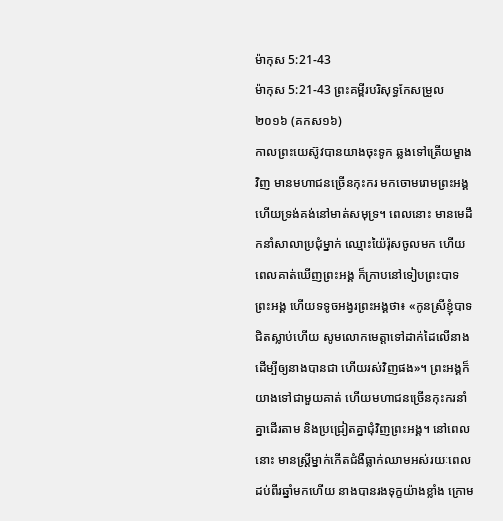ម៉ាកុស 5:21-43
ម៉ាកុស 5:21-43 ព្រះគម្ពីរបរិសុទ្ធកែសម្រួល ២០១៦ (គកស១៦)
កាលព្រះយេស៊ូវបានយាងចុះទូក ឆ្លងទៅត្រើយម្ខាងវិញ មានមហាជនច្រើនកុះករ មកចោមរោមព្រះអង្គ ហើយទ្រង់គង់នៅមាត់សមុទ្រ។ ពេលនោះ មានមេដឹកនាំសាលាប្រជុំម្នាក់ ឈ្មោះយ៉ៃរ៉ុសចូលមក ហើយពេលគាត់ឃើញព្រះអង្គ ក៏ក្រាបនៅទៀបព្រះបាទព្រះអង្គ ហើយទទូចអង្វរព្រះអង្គថា៖ «កូនស្រីខ្ញុំបាទជិតស្លាប់ហើយ សូមលោកមេត្តាទៅដាក់ដៃលើនាង ដើម្បីឲ្យនាងបានជា ហើយរស់វិញផង»។ ព្រះអង្គក៏យាងទៅជាមួយគាត់ ហើយមហាជនច្រើនកុះករនាំគ្នាដើរតាម និងប្រជ្រៀតគ្នាជុំវិញព្រះអង្គ។ នៅពេលនោះ មានស្ត្រីម្នាក់កើតជំងឺធ្លាក់ឈាមអស់រយៈពេលដប់ពីរឆ្នាំមកហើយ នាងបានរងទុក្ខយ៉ាងខ្លាំង ក្រោម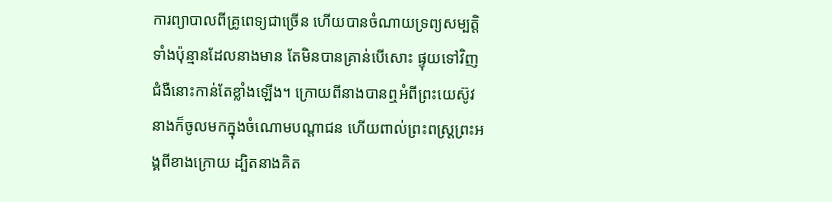ការព្យាបាលពីគ្រូពេទ្យជាច្រើន ហើយបានចំណាយទ្រព្យសម្បត្តិទាំងប៉ុន្មានដែលនាងមាន តែមិនបានគ្រាន់បើសោះ ផ្ទុយទៅវិញ ជំងឺនោះកាន់តែខ្លាំងឡើង។ ក្រោយពីនាងបានឮអំពីព្រះយេស៊ូវ នាងក៏ចូលមកក្នុងចំណោមបណ្តាជន ហើយពាល់ព្រះពស្ត្រព្រះអង្គពីខាងក្រោយ ដ្បិតនាងគិត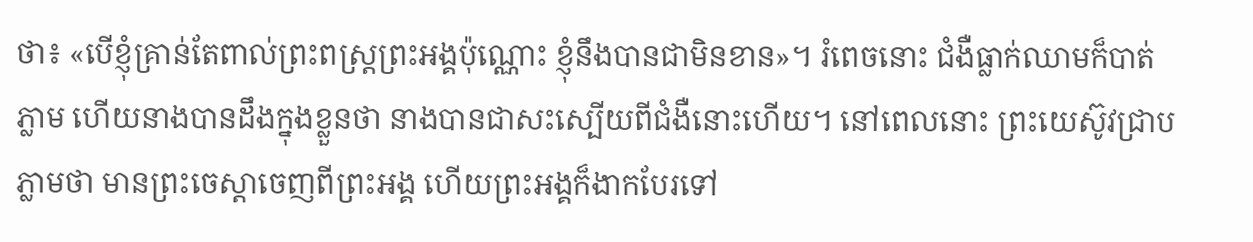ថា៖ «បើខ្ញុំគ្រាន់តែពាល់ព្រះពស្ត្រព្រះអង្គប៉ុណ្ណោះ ខ្ញុំនឹងបានជាមិនខាន»។ រំពេចនោះ ជំងឺធ្លាក់ឈាមក៏បាត់ភ្លាម ហើយនាងបានដឹងក្នុងខ្លួនថា នាងបានជាសះស្បើយពីជំងឺនោះហើយ។ នៅពេលនោះ ព្រះយេស៊ូវជ្រាបភ្លាមថា មានព្រះចេស្តាចេញពីព្រះអង្គ ហើយព្រះអង្គក៏ងាកបែរទៅ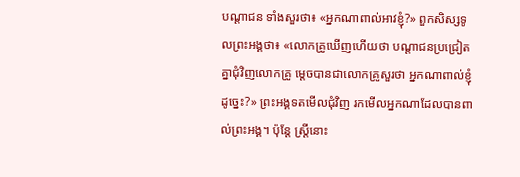បណ្ដាជន ទាំងសួរថា៖ «អ្នកណាពាល់អាវខ្ញុំ?» ពួកសិស្សទូលព្រះអង្គថា៖ «លោកគ្រូឃើញហើយថា បណ្ដាជនប្រជ្រៀតគ្នាជុំវិញលោកគ្រូ ម្តេចបានជាលោកគ្រូសួរថា អ្នកណាពាល់ខ្ញុំដូច្នេះ?» ព្រះអង្គទតមើលជុំវិញ រកមើលអ្នកណាដែលបានពាល់ព្រះអង្គ។ ប៉ុន្តែ ស្ត្រីនោះ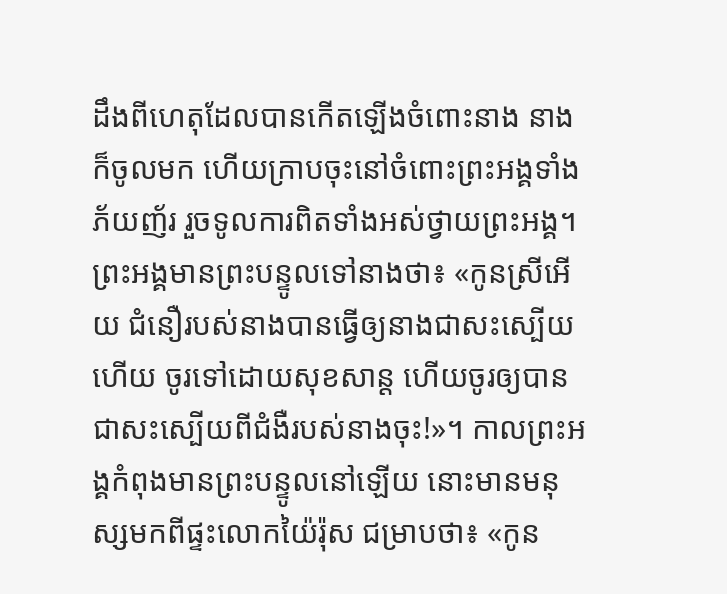ដឹងពីហេតុដែលបានកើតឡើងចំពោះនាង នាងក៏ចូលមក ហើយក្រាបចុះនៅចំពោះព្រះអង្គទាំងភ័យញ័រ រួចទូលការពិតទាំងអស់ថ្វាយព្រះអង្គ។ ព្រះអង្គមានព្រះបន្ទូលទៅនាងថា៖ «កូនស្រីអើយ ជំនឿរបស់នាងបានធ្វើឲ្យនាងជាសះស្បើយហើយ ចូរទៅដោយសុខសាន្ត ហើយចូរឲ្យបានជាសះស្បើយពីជំងឺរបស់នាងចុះ!»។ កាលព្រះអង្គកំពុងមានព្រះបន្ទូលនៅឡើយ នោះមានមនុស្សមកពីផ្ទះលោកយ៉ៃរ៉ុស ជម្រាបថា៖ «កូន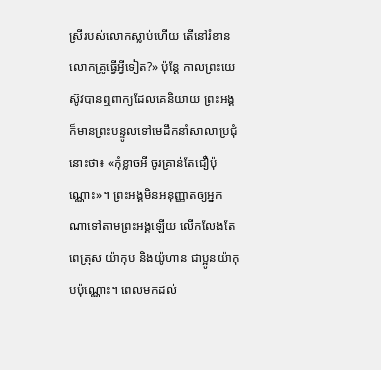ស្រីរបស់លោកស្លាប់ហើយ តើនៅរំខានលោកគ្រូធ្វើអ្វីទៀត?» ប៉ុន្តែ កាលព្រះយេស៊ូវបានឮពាក្យដែលគេនិយាយ ព្រះអង្គក៏មានព្រះបន្ទូលទៅមេដឹកនាំសាលាប្រជុំនោះថា៖ «កុំខ្លាចអី ចូរគ្រាន់តែជឿប៉ុណ្ណោះ»។ ព្រះអង្គមិនអនុញ្ញាតឲ្យអ្នកណាទៅតាមព្រះអង្គឡើយ លើកលែងតែពេត្រុស យ៉ាកុប និងយ៉ូហាន ជាប្អូនយ៉ាកុបប៉ុណ្ណោះ។ ពេលមកដល់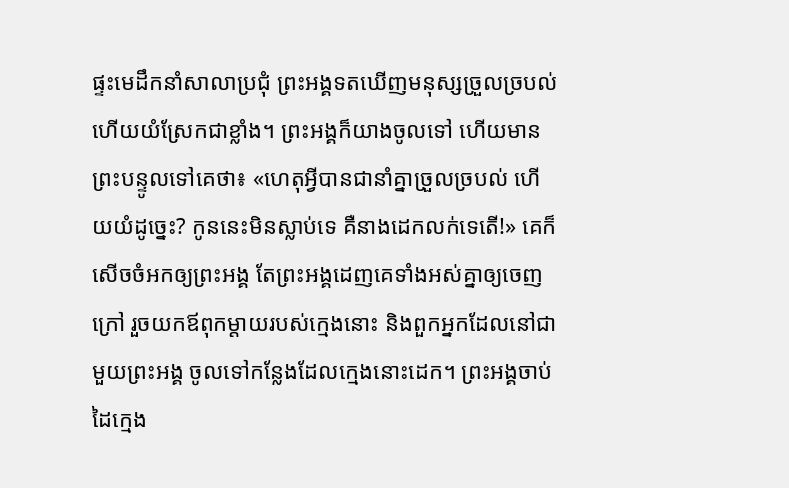ផ្ទះមេដឹកនាំសាលាប្រជុំ ព្រះអង្គទតឃើញមនុស្សច្រួលច្របល់ ហើយយំស្រែកជាខ្លាំង។ ព្រះអង្គក៏យាងចូលទៅ ហើយមានព្រះបន្ទូលទៅគេថា៖ «ហេតុអ្វីបានជានាំគ្នាច្រួលច្របល់ ហើយយំដូច្នេះ? កូននេះមិនស្លាប់ទេ គឺនាងដេកលក់ទេតើ!» គេក៏សើចចំអកឲ្យព្រះអង្គ តែព្រះអង្គដេញគេទាំងអស់គ្នាឲ្យចេញក្រៅ រួចយកឪពុកម្តាយរបស់ក្មេងនោះ និងពួកអ្នកដែលនៅជាមួយព្រះអង្គ ចូលទៅកន្លែងដែលក្មេងនោះដេក។ ព្រះអង្គចាប់ដៃក្មេង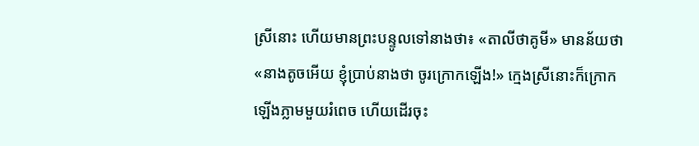ស្រីនោះ ហើយមានព្រះបន្ទូលទៅនាងថា៖ «តាលីថាគូមី» មានន័យថា «នាងតូចអើយ ខ្ញុំប្រាប់នាងថា ចូរក្រោកឡើង!» ក្មេងស្រីនោះក៏ក្រោកឡើងភ្លាមមួយរំពេច ហើយដើរចុះ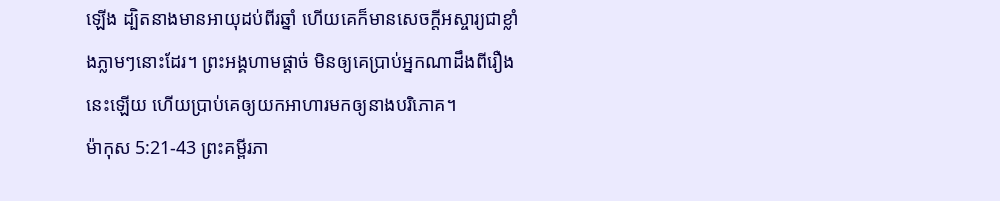ឡើង ដ្បិតនាងមានអាយុដប់ពីរឆ្នាំ ហើយគេក៏មានសេចក្តីអស្ចារ្យជាខ្លាំងភ្លាមៗនោះដែរ។ ព្រះអង្គហាមផ្តាច់ មិនឲ្យគេប្រាប់អ្នកណាដឹងពីរឿងនេះឡើយ ហើយប្រាប់គេឲ្យយកអាហារមកឲ្យនាងបរិភោគ។
ម៉ាកុស 5:21-43 ព្រះគម្ពីរភា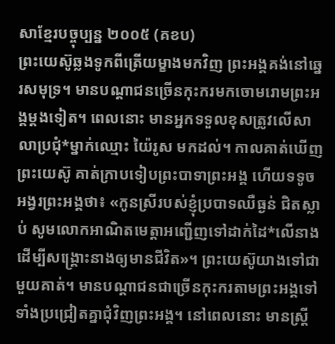សាខ្មែរបច្ចុប្បន្ន ២០០៥ (គខប)
ព្រះយេស៊ូឆ្លងទូកពីត្រើយម្ខាងមកវិញ ព្រះអង្គគង់នៅឆ្នេរសមុទ្រ។ មានបណ្ដាជនច្រើនកុះករមកចោមរោមព្រះអង្គម្ដងទៀត។ ពេលនោះ មានអ្នកទទួលខុសត្រូវលើសាលាប្រជុំ*ម្នាក់ឈ្មោះ យ៉ៃរូស មកដល់។ កាលគាត់ឃើញព្រះយេស៊ូ គាត់ក្រាបទៀបព្រះបាទាព្រះអង្គ ហើយទទូចអង្វរព្រះអង្គថា៖ «កូនស្រីរបស់ខ្ញុំប្របាទឈឺធ្ងន់ ជិតស្លាប់ សូមលោកអាណិតមេត្តាអញ្ជើញទៅដាក់ដៃ*លើនាង ដើម្បីសង្គ្រោះនាងឲ្យមានជីវិត»។ ព្រះយេស៊ូយាងទៅជាមួយគាត់។ មានបណ្ដាជនជាច្រើនកុះករតាមព្រះអង្គទៅ ទាំងប្រជ្រៀតគ្នាជុំវិញព្រះអង្គ។ នៅពេលនោះ មានស្ត្រី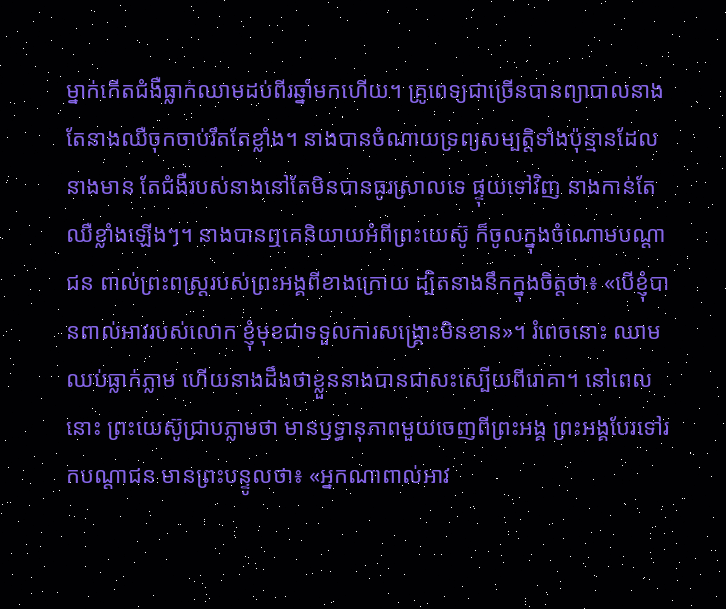ម្នាក់កើតជំងឺធ្លាក់ឈាមដប់ពីរឆ្នាំមកហើយ។ គ្រូពេទ្យជាច្រើនបានព្យាបាលនាង តែនាងឈឺចុកចាប់រឹតតែខ្លាំង។ នាងបានចំណាយទ្រព្យសម្បត្តិទាំងប៉ុន្មានដែលនាងមាន តែជំងឺរបស់នាងនៅតែមិនបានធូរស្រាលទេ ផ្ទុយទៅវិញ នាងកាន់តែឈឺខ្លាំងឡើងៗ។ នាងបានឮគេនិយាយអំពីព្រះយេស៊ូ ក៏ចូលក្នុងចំណោមបណ្ដាជន ពាល់ព្រះពស្ដ្ររបស់ព្រះអង្គពីខាងក្រោយ ដ្បិតនាងនឹកក្នុងចិត្តថា៖ «បើខ្ញុំបានពាល់អាវរបស់លោក ខ្ញុំមុខជាទទួលការសង្គ្រោះមិនខាន»។ រំពេចនោះ ឈាមឈប់ធ្លាក់ភ្លាម ហើយនាងដឹងថាខ្លួននាងបានជាសះស្បើយពីរោគា។ នៅពេលនោះ ព្រះយេស៊ូជ្រាបភ្លាមថា មានឫទ្ធានុភាពមួយចេញពីព្រះអង្គ ព្រះអង្គបែរទៅរកបណ្ដាជន មានព្រះបន្ទូលថា៖ «អ្នកណាពាល់អាវ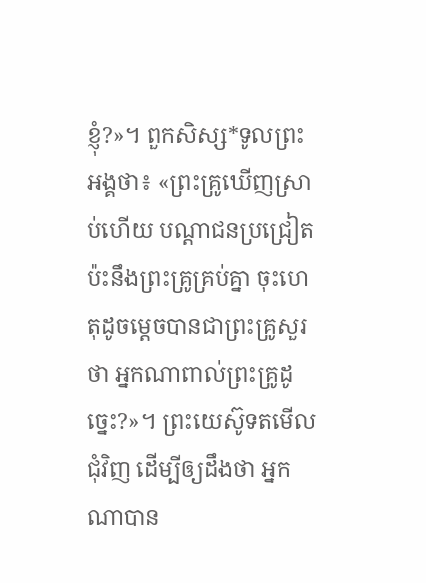ខ្ញុំ?»។ ពួកសិស្ស*ទូលព្រះអង្គថា៖ «ព្រះគ្រូឃើញស្រាប់ហើយ បណ្ដាជនប្រជ្រៀតប៉ះនឹងព្រះគ្រូគ្រប់គ្នា ចុះហេតុដូចម្ដេចបានជាព្រះគ្រូសួរថា អ្នកណាពាល់ព្រះគ្រូដូច្នេះ?»។ ព្រះយេស៊ូទតមើលជុំវិញ ដើម្បីឲ្យដឹងថា អ្នកណាបាន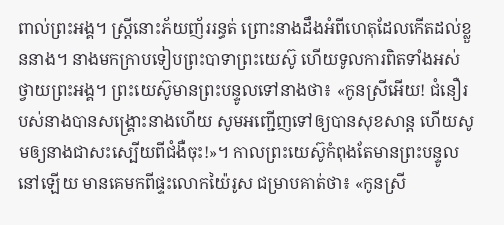ពាល់ព្រះអង្គ។ ស្ត្រីនោះភ័យញ័ររន្ធត់ ព្រោះនាងដឹងអំពីហេតុដែលកើតដល់ខ្លួននាង។ នាងមកក្រាបទៀបព្រះបាទាព្រះយេស៊ូ ហើយទូលការពិតទាំងអស់ថ្វាយព្រះអង្គ។ ព្រះយេស៊ូមានព្រះបន្ទូលទៅនាងថា៖ «កូនស្រីអើយ! ជំនឿរបស់នាងបានសង្គ្រោះនាងហើយ សូមអញ្ជើញទៅឲ្យបានសុខសាន្ត ហើយសូមឲ្យនាងជាសះស្បើយពីជំងឺចុះ!»។ កាលព្រះយេស៊ូកំពុងតែមានព្រះបន្ទូលនៅឡើយ មានគេមកពីផ្ទះលោកយ៉ៃរូស ជម្រាបគាត់ថា៖ «កូនស្រី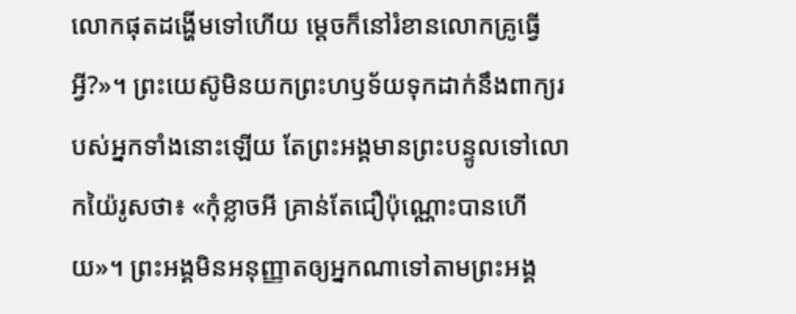លោកផុតដង្ហើមទៅហើយ ម្ដេចក៏នៅរំខានលោកគ្រូធ្វើអ្វី?»។ ព្រះយេស៊ូមិនយកព្រះហឫទ័យទុកដាក់នឹងពាក្យរបស់អ្នកទាំងនោះឡើយ តែព្រះអង្គមានព្រះបន្ទូលទៅលោកយ៉ៃរូសថា៖ «កុំខ្លាចអី គ្រាន់តែជឿប៉ុណ្ណោះបានហើយ»។ ព្រះអង្គមិនអនុញ្ញាតឲ្យអ្នកណាទៅតាមព្រះអង្គ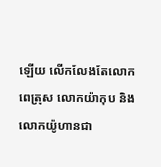ឡើយ លើកលែងតែលោកពេត្រុស លោកយ៉ាកុប និងលោកយ៉ូហានជា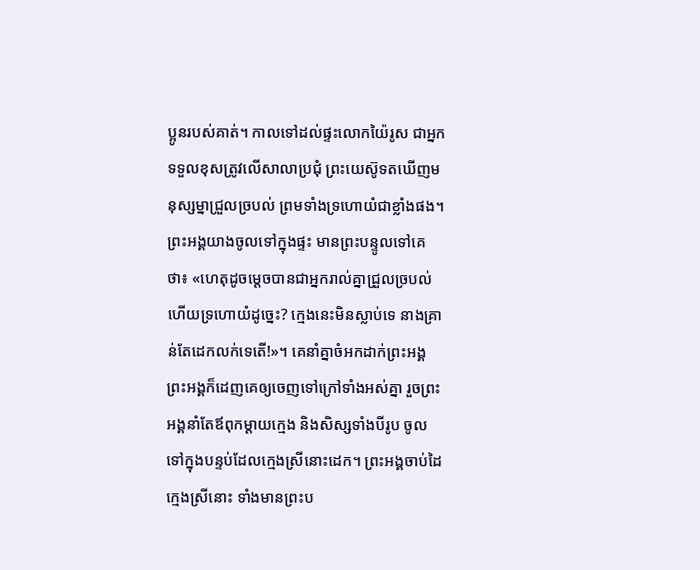ប្អូនរបស់គាត់។ កាលទៅដល់ផ្ទះលោកយ៉ៃរូស ជាអ្នកទទួលខុសត្រូវលើសាលាប្រជុំ ព្រះយេស៊ូទតឃើញមនុស្សម្នាជ្រួលច្របល់ ព្រមទាំងទ្រហោយំជាខ្លាំងផង។ ព្រះអង្គយាងចូលទៅក្នុងផ្ទះ មានព្រះបន្ទូលទៅគេថា៖ «ហេតុដូចម្ដេចបានជាអ្នករាល់គ្នាជ្រួលច្របល់ ហើយទ្រហោយំដូច្នេះ? ក្មេងនេះមិនស្លាប់ទេ នាងគ្រាន់តែដេកលក់ទេតើ!»។ គេនាំគ្នាចំអកដាក់ព្រះអង្គ ព្រះអង្គក៏ដេញគេឲ្យចេញទៅក្រៅទាំងអស់គ្នា រួចព្រះអង្គនាំតែឪពុកម្ដាយក្មេង និងសិស្សទាំងបីរូប ចូលទៅក្នុងបន្ទប់ដែលក្មេងស្រីនោះដេក។ ព្រះអង្គចាប់ដៃក្មេងស្រីនោះ ទាំងមានព្រះប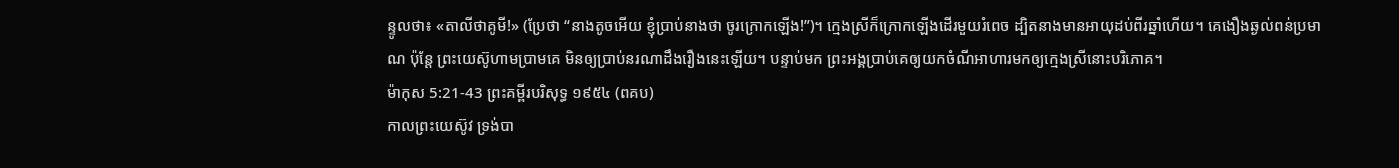ន្ទូលថា៖ «តាលីថាគូមី!» (ប្រែថា “នាងតូចអើយ ខ្ញុំប្រាប់នាងថា ចូរក្រោកឡើង!”)។ ក្មេងស្រីក៏ក្រោកឡើងដើរមួយរំពេច ដ្បិតនាងមានអាយុដប់ពីរឆ្នាំហើយ។ គេងឿងឆ្ងល់ពន់ប្រមាណ ប៉ុន្តែ ព្រះយេស៊ូហាមប្រាមគេ មិនឲ្យប្រាប់នរណាដឹងរឿងនេះឡើយ។ បន្ទាប់មក ព្រះអង្គប្រាប់គេឲ្យយកចំណីអាហារមកឲ្យក្មេងស្រីនោះបរិភោគ។
ម៉ាកុស 5:21-43 ព្រះគម្ពីរបរិសុទ្ធ ១៩៥៤ (ពគប)
កាលព្រះយេស៊ូវ ទ្រង់បា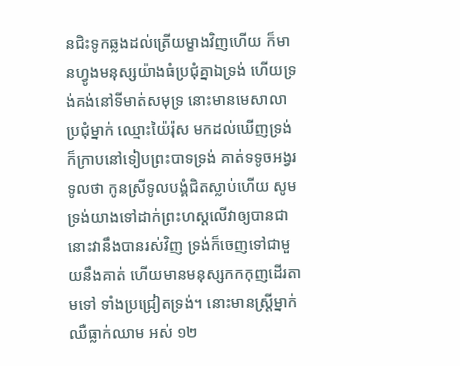នជិះទូកឆ្លងដល់ត្រើយម្ខាងវិញហើយ ក៏មានហ្វូងមនុស្សយ៉ាងធំប្រជុំគ្នាឯទ្រង់ ហើយទ្រង់គង់នៅទីមាត់សមុទ្រ នោះមានមេសាលាប្រជុំម្នាក់ ឈ្មោះយ៉ៃរ៉ុស មកដល់ឃើញទ្រង់ ក៏ក្រាបនៅទៀបព្រះបាទទ្រង់ គាត់ទទូចអង្វរទូលថា កូនស្រីទូលបង្គំជិតស្លាប់ហើយ សូមទ្រង់យាងទៅដាក់ព្រះហស្តលើវាឲ្យបានជា នោះវានឹងបានរស់វិញ ទ្រង់ក៏ចេញទៅជាមួយនឹងគាត់ ហើយមានមនុស្សកកកុញដើរតាមទៅ ទាំងប្រជ្រៀតទ្រង់។ នោះមានស្ត្រីម្នាក់ឈឺធ្លាក់ឈាម អស់ ១២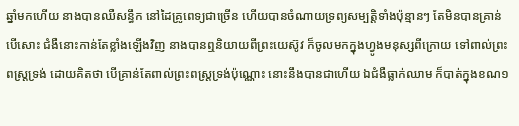ឆ្នាំមកហើយ នាងបានឈឺសន្ធឹក នៅដៃគ្រូពេទ្យជាច្រើន ហើយបានចំណាយទ្រព្យសម្បត្តិទាំងប៉ុន្មានៗ តែមិនបានគ្រាន់បើសោះ ជំងឺនោះកាន់តែខ្លាំងឡើងវិញ នាងបានឮនិយាយពីព្រះយេស៊ូវ ក៏ចូលមកក្នុងហ្វូងមនុស្សពីក្រោយ ទៅពាល់ព្រះពស្ត្រទ្រង់ ដោយគិតថា បើគ្រាន់តែពាល់ព្រះពស្ត្រទ្រង់ប៉ុណ្ណោះ នោះនឹងបានជាហើយ ឯជំងឺធ្លាក់ឈាម ក៏បាត់ក្នុងខណ១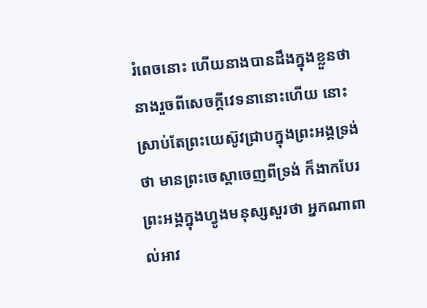រំពេចនោះ ហើយនាងបានដឹងក្នុងខ្លួនថា នាងរួចពីសេចក្ដីវេទនានោះហើយ នោះស្រាប់តែព្រះយេស៊ូវជ្រាបក្នុងព្រះអង្គទ្រង់ថា មានព្រះចេស្តាចេញពីទ្រង់ ក៏ងាកបែរព្រះអង្គក្នុងហ្វូងមនុស្សសួរថា អ្នកណាពាល់អាវ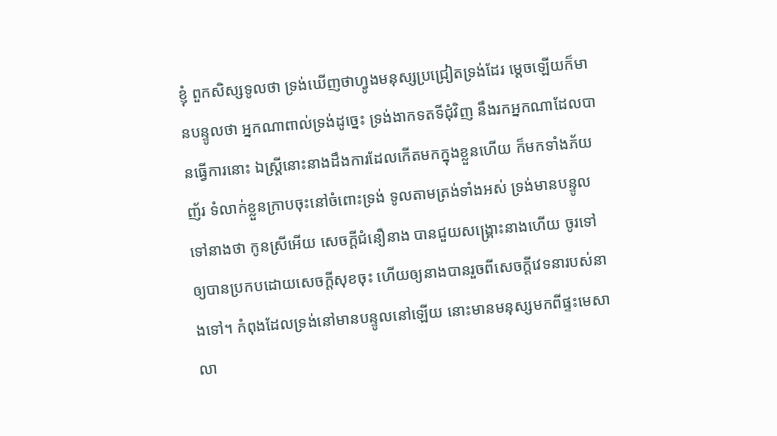ខ្ញុំ ពួកសិស្សទូលថា ទ្រង់ឃើញថាហ្វូងមនុស្សប្រជ្រៀតទ្រង់ដែរ ម្តេចឡើយក៏មានបន្ទូលថា អ្នកណាពាល់ទ្រង់ដូច្នេះ ទ្រង់ងាកទតទីជុំវិញ នឹងរកអ្នកណាដែលបានធ្វើការនោះ ឯស្ត្រីនោះនាងដឹងការដែលកើតមកក្នុងខ្លួនហើយ ក៏មកទាំងភ័យញ័រ ទំលាក់ខ្លួនក្រាបចុះនៅចំពោះទ្រង់ ទូលតាមត្រង់ទាំងអស់ ទ្រង់មានបន្ទូលទៅនាងថា កូនស្រីអើយ សេចក្ដីជំនឿនាង បានជួយសង្គ្រោះនាងហើយ ចូរទៅឲ្យបានប្រកបដោយសេចក្ដីសុខចុះ ហើយឲ្យនាងបានរួចពីសេចក្ដីវេទនារបស់នាងទៅ។ កំពុងដែលទ្រង់នៅមានបន្ទូលនៅឡើយ នោះមានមនុស្សមកពីផ្ទះមេសាលា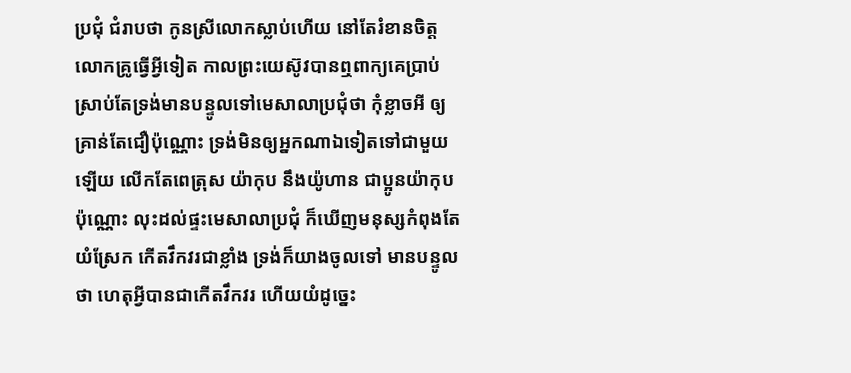ប្រជុំ ជំរាបថា កូនស្រីលោកស្លាប់ហើយ នៅតែរំខានចិត្តលោកគ្រូធ្វើអ្វីទៀត កាលព្រះយេស៊ូវបានឮពាក្យគេប្រាប់ ស្រាប់តែទ្រង់មានបន្ទូលទៅមេសាលាប្រជុំថា កុំខ្លាចអី ឲ្យគ្រាន់តែជឿប៉ុណ្ណោះ ទ្រង់មិនឲ្យអ្នកណាឯទៀតទៅជាមួយឡើយ លើកតែពេត្រុស យ៉ាកុប នឹងយ៉ូហាន ជាប្អូនយ៉ាកុបប៉ុណ្ណោះ លុះដល់ផ្ទះមេសាលាប្រជុំ ក៏ឃើញមនុស្សកំពុងតែយំស្រែក កើតវឹកវរជាខ្លាំង ទ្រង់ក៏យាងចូលទៅ មានបន្ទូលថា ហេតុអ្វីបានជាកើតវឹកវរ ហើយយំដូច្នេះ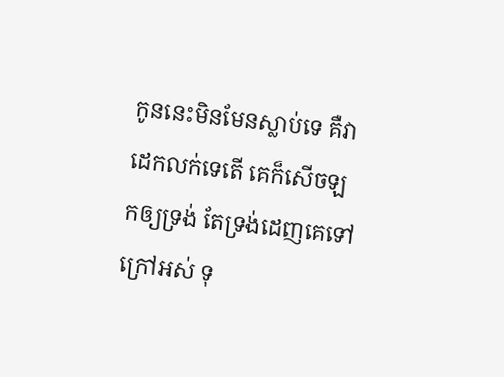កូននេះមិនមែនស្លាប់ទេ គឺវាដេកលក់ទេតើ គេក៏សើចឡកឲ្យទ្រង់ តែទ្រង់ដេញគេទៅក្រៅអស់ ទុ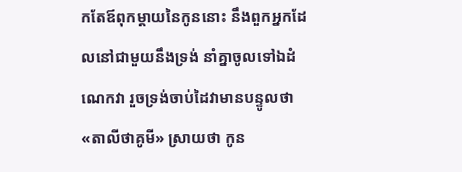កតែឪពុកម្តាយនៃកូននោះ នឹងពួកអ្នកដែលនៅជាមួយនឹងទ្រង់ នាំគ្នាចូលទៅឯដំណេកវា រួចទ្រង់ចាប់ដៃវាមានបន្ទូលថា «តាលីថាគូមី» ស្រាយថា កូន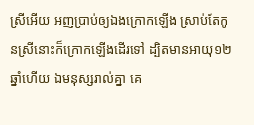ស្រីអើយ អញប្រាប់ឲ្យឯងក្រោកឡើង ស្រាប់តែកូនស្រីនោះក៏ក្រោកឡើងដើរទៅ ដ្បិតមានអាយុ១២ឆ្នាំហើយ ឯមនុស្សរាល់គ្នា គេ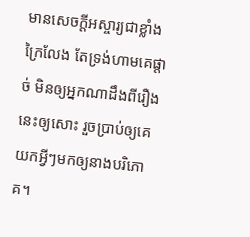មានសេចក្ដីអស្ចារ្យជាខ្លាំងក្រៃលែង តែទ្រង់ហាមគេផ្តាច់ មិនឲ្យអ្នកណាដឹងពីរឿងនេះឲ្យសោះ រួចប្រាប់ឲ្យគេយកអ្វីៗមកឲ្យនាងបរិភោគ។